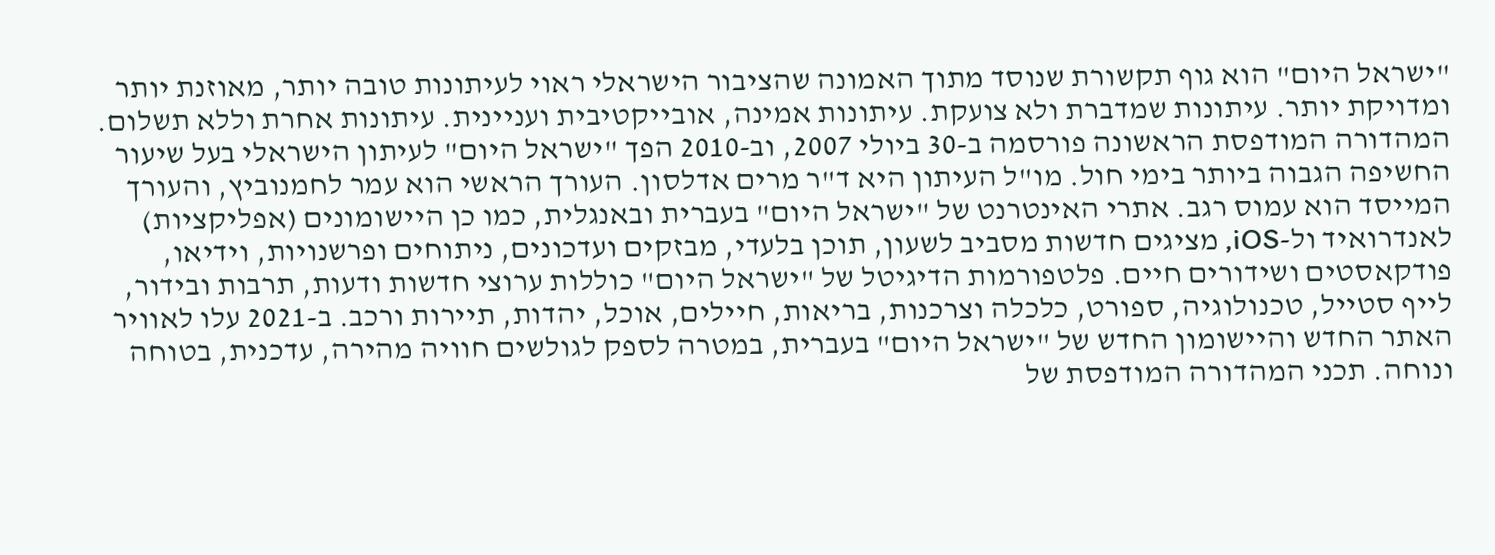"ישראל היום" הוא גוף תקשורת שנוסד מתוך האמונה שהציבור הישראלי ראוי לעיתונות טובה יותר, מאוזנת יותר ומדויקת יותר. עיתונות שמדברת ולא צועקת. עיתונות אמינה, אובייקטיבית ועניינית. עיתונות אחרת וללא תשלום. המהדורה המודפסת הראשונה פורסמה ב-30 ביולי 2007, וב-2010 הפך "ישראל היום" לעיתון הישראלי בעל שיעור החשיפה הגבוה ביותר בימי חול. מו"ל העיתון היא ד"ר מרים אדלסון. העורך הראשי הוא עמר לחמנוביץ, והעורך המייסד הוא עמוס רגב. אתרי האינטרנט של "ישראל היום" בעברית ובאנגלית, כמו כן היישומונים (אפליקציות) לאנדרואיד ול-iOS, מציגים חדשות מסביב לשעון, תוכן בלעדי, מבזקים ועדכונים, ניתוחים ופרשנויות, וידיאו, פודקאסטים ושידורים חיים. פלטפורמות הדיגיטל של "ישראל היום" כוללות ערוצי חדשות ודעות, תרבות ובידור, לייף סטייל, טכנולוגיה, ספורט, כלכלה וצרכנות, בריאות, חיילים, אוכל, יהדות, תיירות ורכב. ב-2021 עלו לאוויר האתר החדש והיישומון החדש של "ישראל היום" בעברית, במטרה לספק לגולשים חוויה מהירה, עדכנית, בטוחה ונוחה. תכני המהדורה המודפסת של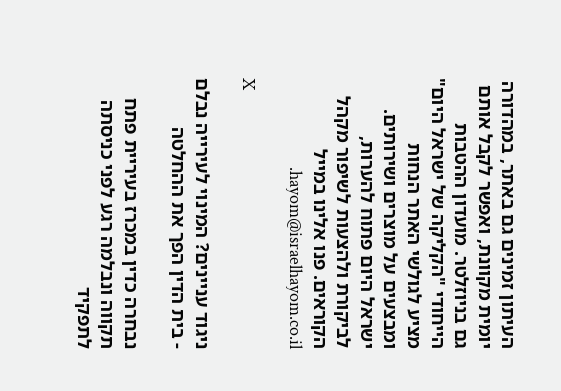העיתון זמינים גם באתר, במהדורה יומית מקוונת, ואפשר לקבל אותם גם בניוזלטר. מועדון ההטבות הייחודי "הקליקה של ישראל היום" מציע לגולשי האתר הנחות ומבצעים על מוצרים ושירותים. ישראל היום פתוח להערות, לביקורת ולהצעות לשיפור מקהל הקוראים. פנו אלינו במייל hayom@israelhayom.co.il.

X

ניגוד עניינים? המינוי לעירייה נבלם - בית הדין הפך את ההחלטה

נבחרה כדין במכרז בעיריית פתח תקווה ונבלמה רגע לפני כניסתה לתפקיד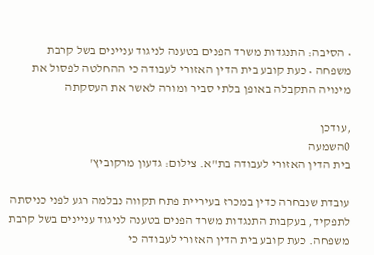• הסיבה: התנגדות משרד הפנים בטענה לניגוד עניינים בשל קרבת משפחה • כעת קובע בית הדין האזורי לעבודה כי ההחלטה לפסול את מינויה התקבלה באופן בלתי סביר ומורה לאשר את העסקתה

,עודכן
0השמעה
בית הדין האזורי לעבודה בת"א. צילום: גדעון מרקוביץ'

עובדת שנבחרה כדין במכרז בעיריית פתח תקווה נבלמה רגע לפני כניסתה לתפקיד, בעקבות התנגדות משרד הפנים בטענה לניגוד עניינים בשל קרבת משפחה. כעת קובע בית הדין האזורי לעבודה כי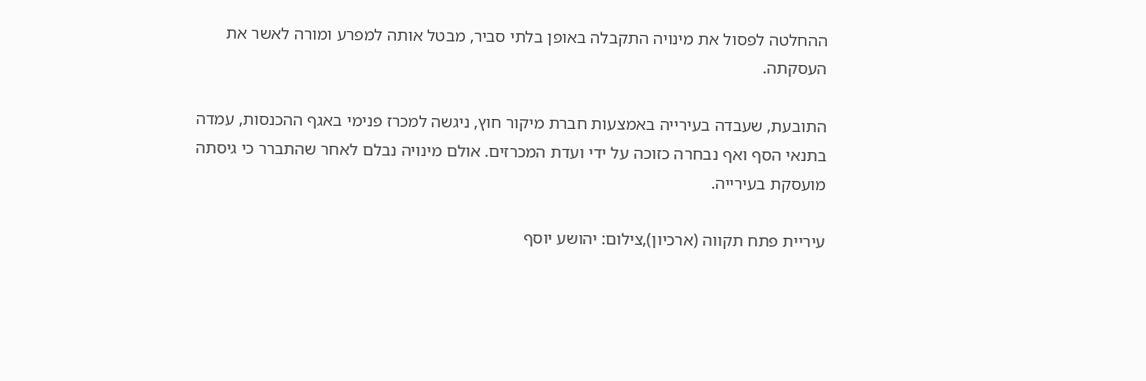ההחלטה לפסול את מינויה התקבלה באופן בלתי סביר, מבטל אותה למפרע ומורה לאשר את העסקתה.

התובעת, שעבדה בעירייה באמצעות חברת מיקור חוץ, ניגשה למכרז פנימי באגף ההכנסות, עמדה בתנאי הסף ואף נבחרה כזוכה על ידי ועדת המכרזים. אולם מינויה נבלם לאחר שהתברר כי גיסתה מועסקת בעירייה.

עיריית פתח תקווה (ארכיון),צילום: יהושע יוסף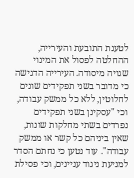לטענת התובעת והעירייה, ההחלטה לפסול את המינוי שגויה מיסודה. העירייה הדגישה כי מדובר בשני תפקידים שונים לחלוטין, ללא כל ממשק עבודה, וכי "עסקינן בשני תפקידים נפרדים בשתי מחלקות שונות, שאין ביניהם כל קשר או ממשק עבודה". עוד נטען כי נחתם הסדר למניעת ניגוד עניינים, וכי פסילת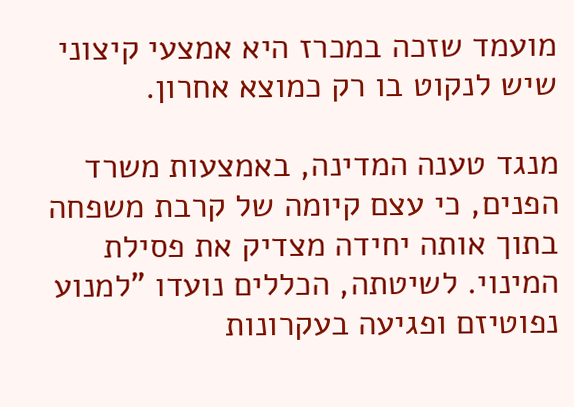מועמד שזכה במכרז היא אמצעי קיצוני שיש לנקוט בו רק כמוצא אחרון.

מנגד טענה המדינה, באמצעות משרד הפנים, כי עצם קיומה של קרבת משפחה בתוך אותה יחידה מצדיק את פסילת המינוי. לשיטתה, הכללים נועדו "למנוע נפוטיזם ופגיעה בעקרונות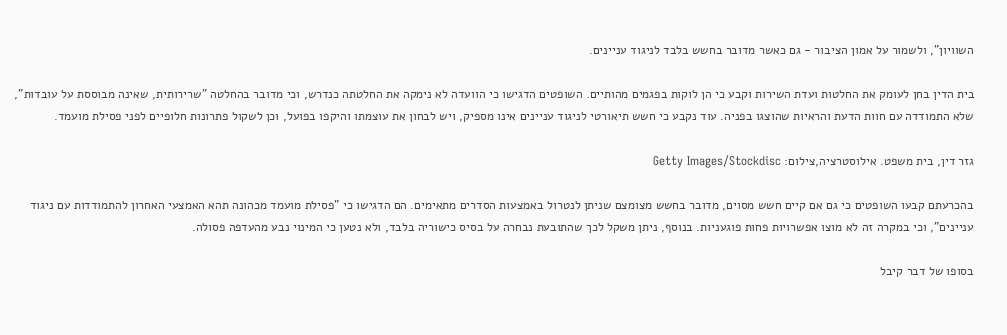השוויון", ולשמור על אמון הציבור - גם כאשר מדובר בחשש בלבד לניגוד עניינים.

בית הדין בחן לעומק את החלטות ועדת השירות וקבע כי הן לוקות בפגמים מהותיים. השופטים הדגישו כי הוועדה לא נימקה את החלטתה כנדרש, וכי מדובר בהחלטה "שרירותית, שאינה מבוססת על עובדות", שלא התמודדה עם חוות הדעת והראיות שהוצגו בפניה. עוד נקבע כי חשש תיאורטי לניגוד עניינים אינו מספיק, ויש לבחון את עוצמתו והיקפו בפועל, וכן לשקול פתרונות חלופיים לפני פסילת מועמד.

גזר דין, בית משפט. אילוסטרציה,צילום: Getty Images/Stockdisc

בהכרעתם קבעו השופטים כי גם אם קיים חשש מסוים, מדובר בחשש מצומצם שניתן לנטרול באמצעות הסדרים מתאימים. הם הדגישו כי "פסילת מועמד מכהונה תהא האמצעי האחרון להתמודדות עם ניגוד עניינים", וכי במקרה זה לא מוצו אפשרויות פחות פוגעניות. בנוסף, ניתן משקל לכך שהתובעת נבחרה על בסיס כישוריה בלבד, ולא נטען כי המינוי נבע מהעדפה פסולה.

בסופו של דבר קיבל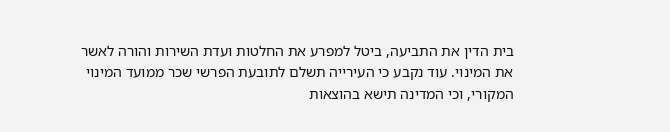בית הדין את התביעה, ביטל למפרע את החלטות ועדת השירות והורה לאשר את המינוי. עוד נקבע כי העירייה תשלם לתובעת הפרשי שכר ממועד המינוי המקורי, וכי המדינה תישא בהוצאות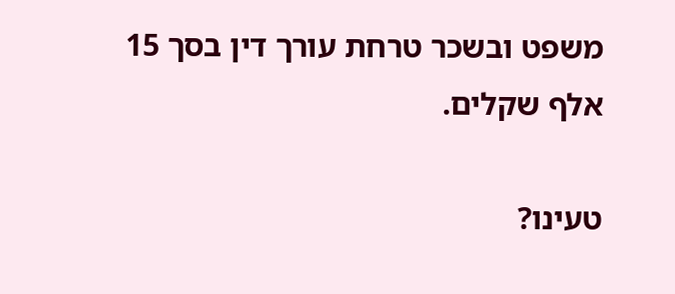משפט ובשכר טרחת עורך דין בסך 15 אלף שקלים.

טעינו?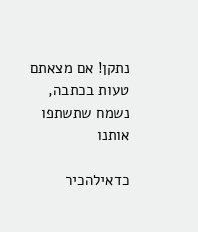נתקן! אם מצאתם טעות בכתבה, נשמח שתשתפו אותנו

כדאילהכיר